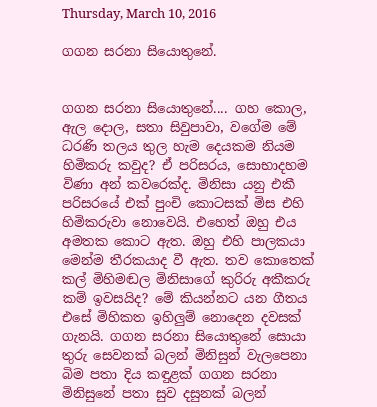Thursday, March 10, 2016

ගගන සරනා සියොතුනේ.


ගගන සරනා සියොතුනේ.... ගහ කොල, ඇල දොල, සතා සිවුපාවා, වගේම මේ ධරණි තලය තුල හැම දෙයකම නියම හිමිකරු කවුද? ඒ පරිසරය, සොභාදහම විණා අන් කවරෙක්ද. මිනිසා යනු එකී පරිසරයේ එක් පුංචි කොටසක් මිස එහි හිමිකරුවා නොවෙයි. එහෙත් ඔහු එය අමතක කොට ඇත. ඔහු එහි පාලකයා මෙන්ම තීරකයාද වී ඇත. තව කොතෙක් කල් මිහිමඬල මිනිසාගේ කුරිරු අකීකරු කම් ඉවසයිද? මේ කියන්නට යන ගීතය එසේ මිහිකත ඉහිලුම් නොදෙන දවසක් ගැනයි. ගගන සරනා සියොතුනේ සොයා තුරු සෙවනක් බලන් මිනිසුන් වැලපෙනා බිම පතා දිය කඳුළක් ගගන සරනා මිනිසුනේ පතා සුව දසුනක් බලන්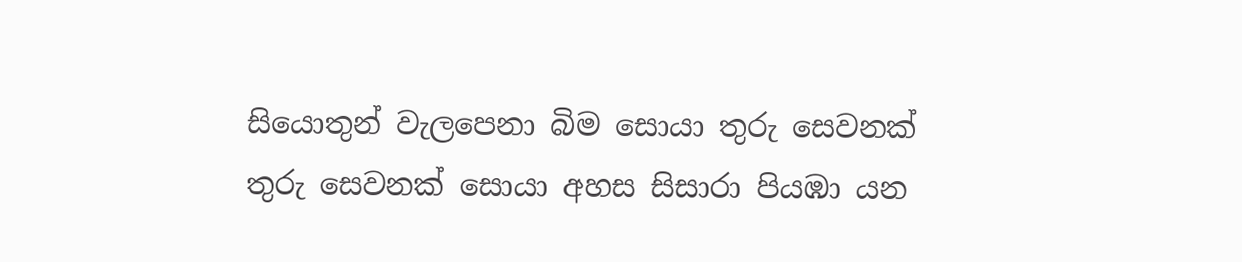සියොතුන් වැලපෙනා බිම සොයා තුරු සෙවනක් තුරු සෙවනක් සොයා අහස සිසාරා පියඹා යන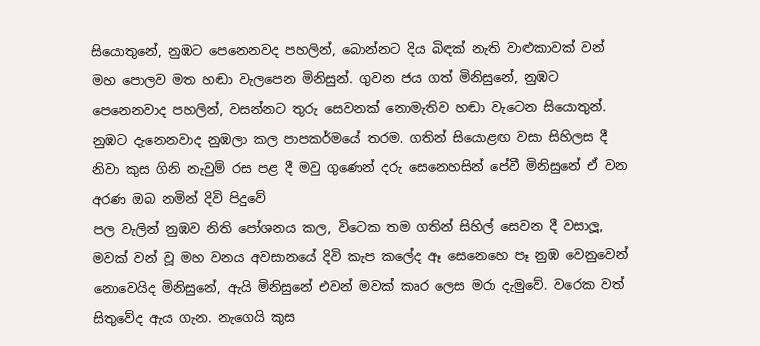සියොතුනේ, නුඹට පෙනෙනවද පහලින්, බොන්නට දිය බිඳක් නැති වාළුකාවක් වන් මහ පොලව මත හඬා වැලපෙන මිනිසුන්. ගුවන ජය ගත් මිනිසුනේ, නුඹට පෙනෙනවාද පහලින්, වසන්නට තුරු සෙවනක් නොමැතිව හඬා වැටෙන සියොතුන්. නුඹට දැනෙනවාද නුඹලා කල පාපකර්මයේ තරම. ගතින් සියොළඟ වසා සිහිලස දී නිවා කුස ගිනි නැවුම් රස පළ දී මවු ගුණෙන් දරු සෙනෙහසින් පේවී මිනිසුනේ ඒ වන අරණ ඔබ නමින් දිවි පිදුවේ
පල වැලින් නුඹව නිති පෝශනය කල, විටෙක තම ගතින් සිහිල් සෙවන දී වසාලූ, මවක් වන් වූ මහ වනය අවසානයේ දිවි කැප කලේද ඈ සෙනෙහෙ පෑ නුඹ වෙනුවෙන් නොවෙයිද මිනිසුනේ, ඇයි මිනිසුනේ එවන් මවක් කෘර ලෙස මරා දැමුවේ. වරෙක වත් සිතුවේද ඇය ගැන. නැගෙයි කුස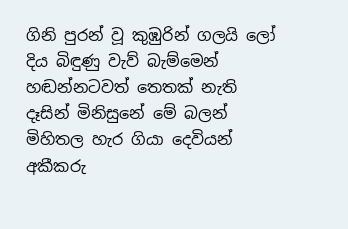ගිනි පුරන් වූ කුඹුරින් ගලයි ලෝ දිය බිඳුණු වැව් බැම්මෙන් හඬන්නටවත් තෙතක් නැති දෑසින් මිනිසුනේ මේ බලන් මිහිතල හැර ගියා දෙවියන්
අකීකරු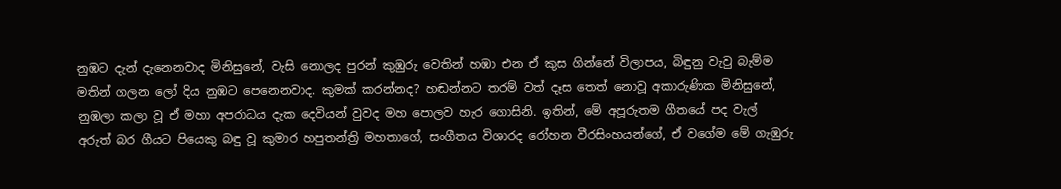නුඹට දැන් දැනෙනවාද මිනිසුනේ, වැසි නොලද පුරන් කුඹුරු වෙතින් හඹා එන ඒ කුස ගින්නේ විලාපය, බිඳුනු වැවු බැම්ම මතින් ගලන ලෝ දිය නුඹට පෙනෙනවාද. කුමක් කරන්නද? හඬන්නට තරම් වත් දෑස තෙත් නොවූ අකාරුණික මිනිසුනේ, නුඹලා කලා වූ ඒ මහා අපරාධය දැක දෙවියන් වුවද මහ පොලව හැර ගොසිනි. ඉතින්, මේ අපූරුතම ගීතයේ පද වැල් අරුත් බර ගීයට පියෙකු බඳු වූ කුමාර හපුතන්ත්‍රි මහතාගේ, සංගීතය විශාරද රෝහන වීරසිංහයන්ගේ, ඒ වගේම මේ ගැඹුරු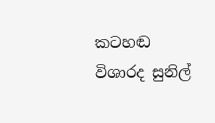කටහඬ විශාරද සුනිල්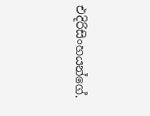එදිරිසිංහයන්ගේ.